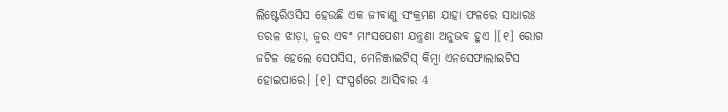ଲିଷ୍ଟେରିଓସିସ ହେଉଛି ଏକ ଜୀବାଣୁ ସଂକ୍ରମଣ ଯାହା ଫଳରେ ସାଧାରଃ ତରଳ ଝାଡ଼ା, ଜ୍ୱର ଏବଂ ମାଂସପେଶୀ ଯନ୍ତ୍ରଣା ଅନୁଭବ ହୁଏ ।[୧] ରୋଗ ଜଟିଳ ହେଲେ ସେପସିସ, ମେନିଞ୍ଜାଇଟିସ୍ କିମ୍ବା ଏନସେଫାଲାଇଟିସ ହୋଇପାରେ। [୧] ସଂସ୍ପର୍ଶରେ ଆସିବାର 4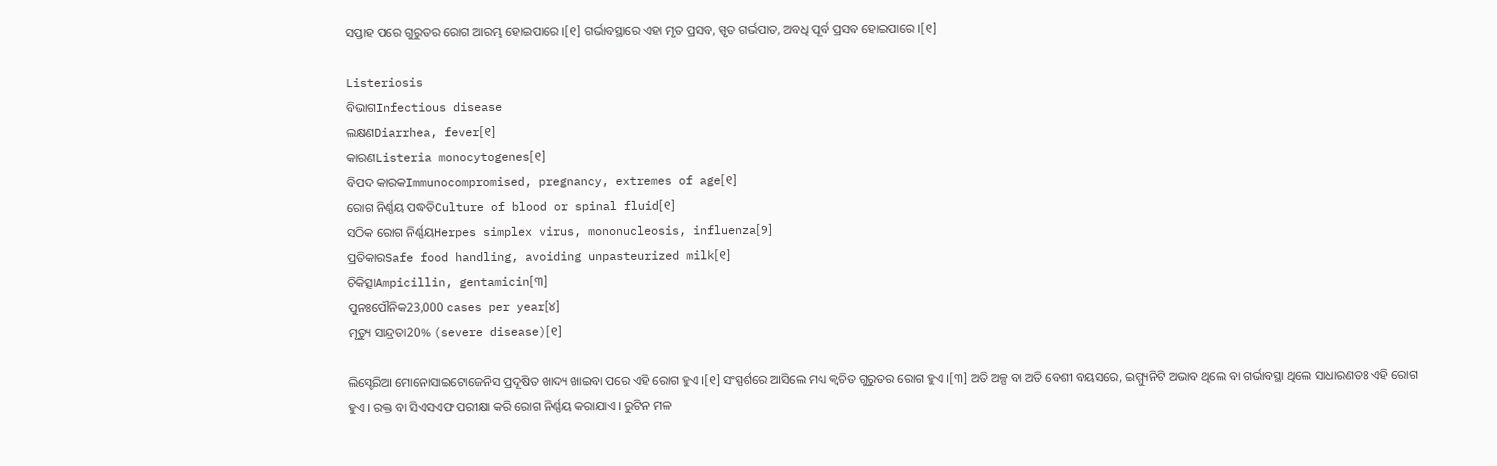ସପ୍ତାହ ପରେ ଗୁରୁତର ରୋଗ ଆରମ୍ଭ ହୋଇପାରେ ।[୧] ଗର୍ଭାବସ୍ଥାରେ ଏହା ମୃତ ପ୍ରସବ, ସ୍ପୃତ ଗର୍ଭପାତ, ଅବଧି ପୂର୍ବ ପ୍ରସବ ହୋଇପାରେ ।[୧]

Listeriosis
ବିଭାଗInfectious disease
ଲକ୍ଷଣDiarrhea, fever[୧]
କାରଣListeria monocytogenes[୧]
ବିପଦ କାରକImmunocompromised, pregnancy, extremes of age[୧]
ରୋଗ ନିର୍ଣ୍ଣୟ ପଦ୍ଧତିCulture of blood or spinal fluid[୧]
ସଠିକ ରୋଗ ନିର୍ଣ୍ଣୟHerpes simplex virus, mononucleosis, influenza[୨]
ପ୍ରତିକାରSafe food handling, avoiding unpasteurized milk[୧]
ଚିକିତ୍ସାAmpicillin, gentamicin[୩]
ପୁନଃପୌନିକ23,000 cases per year[୪]
ମୃତ୍ୟୁ ସାନ୍ଦ୍ରତା20% (severe disease)[୧]

ଲିସ୍ଟେରିଆ ମୋନୋସାଇଟୋଜେନିସ ପ୍ରଦୂଷିତ ଖାଦ୍ୟ ଖାଇବା ପରେ ଏହି ରୋଗ ହୁଏ ।[୧] ସଂସ୍ପର୍ଶରେ ଆସିଲେ ମଧ୍ୟ କ୍ୱଚିତ ଗୁରୁତର ରୋଗ ହୁଏ ।[୩] ଅତି ଅଳ୍ପ ବା ଅତି ବେଶୀ ବୟସରେ, ଇମ୍ମ୍ୟୁନିଟି ଅଭାବ ଥିଲେ ବା ଗର୍ଭାବସ୍ଥା ଥିଲେ ସାଧାରଣତଃ ଏହି ରୋଗ ହୁଏ । ରକ୍ତ ବା ସିଏସଏଫ ପରୀକ୍ଷା କରି ରୋଗ ନିର୍ଣ୍ଣୟ କରାଯାଏ । ରୁଟିନ ମଳ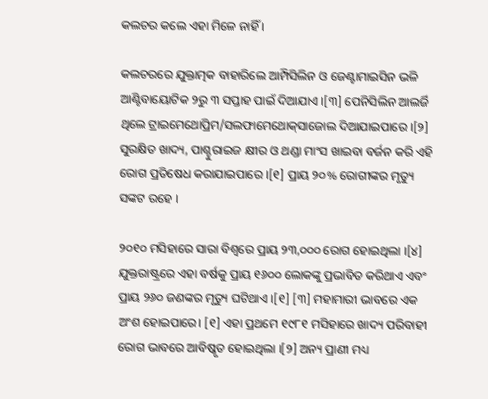କଲଚର କଲେ ଏହା ମିଳେ ନାହିଁ ।

କଲଚରରେ ଯୁକ୍ତାତ୍ମକ ବାହାରିଲେ ଆମ୍ପିସିଲିନ ଓ ଜେଣ୍ଟାମାଇସିନ ଭଳି ଆଣ୍ଟିବାୟୋଟିକ ୨ରୁ ୩ ସପ୍ତାହ ପାଇଁ ଦିଆଯାଏ ।[୩] ପେନିସିଲିନ ଆଲର୍ଜି ଥିଲେ ଟ୍ରାଇମେଥୋପ୍ରିମ/ସଲଫାମେଥୋକ୍‌ସାଜୋଲ ଦିଆଯାଇପାରେ ।[୨] ସୁରକ୍ଷିତ ଖାଦ୍ୟ, ପାଶ୍ଚୁରାଇଜ କ୍ଷୀର ଓ ଥଣ୍ଡା ମାଂସ ଖାଇବା ବର୍ଜନ କରି ଏହି ରୋଗ ପ୍ରତିଷେଧ କରାଯାଇପାରେ ।[୧] ପ୍ରାୟ ୨୦% ରୋଗୀଙ୍କର ମୃତ୍ୟୁ ସଙ୍କଟ ରହେ ।

୨୦୧୦ ମସିହାରେ ସାରା ବିଶ୍ୱରେ ପ୍ରାୟ ୨୩,୦୦୦ ରୋଗ ହୋଇଥିଲା ।[୪] ଯୁକ୍ତରାଷ୍ଟ୍ରରେ ଏହା ବର୍ଷକୁ ପ୍ରାୟ ୧୬୦୦ ଲୋକଙ୍କୁ ପ୍ରଭାବିତ କରିଥାଏ ଏବଂ ପ୍ରାୟ ୨୬୦ ଜଣଙ୍କର ମୃତ୍ୟୁ ଘଟିଥାଏ ।[୧] [୩] ମହାମାରୀ ଭାବରେ ଏକ ଅଂଶ ହୋଇପାରେ। [୧] ଏହା ପ୍ରଥମେ ୧୯୮୧ ମସିହାରେ ଖାଦ୍ୟ ପରିବାହୀ ରୋଗ ଭାବରେ ଆବିଷ୍କୃତ ହୋଇଥିଲା ।[୨] ଅନ୍ୟ ପ୍ରାଣୀ ମଧ୍ୟ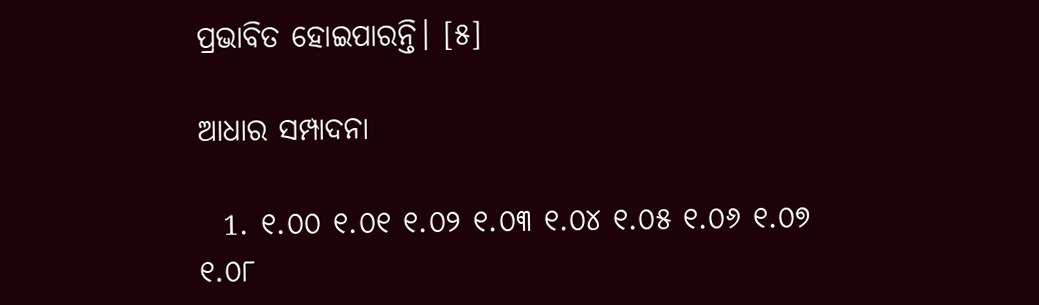ପ୍ରଭାବିତ ହୋଇପାରନ୍ତି। [୫]

ଆଧାର ସମ୍ପାଦନା

  1. ୧.୦୦ ୧.୦୧ ୧.୦୨ ୧.୦୩ ୧.୦୪ ୧.୦୫ ୧.୦୬ ୧.୦୭ ୧.୦୮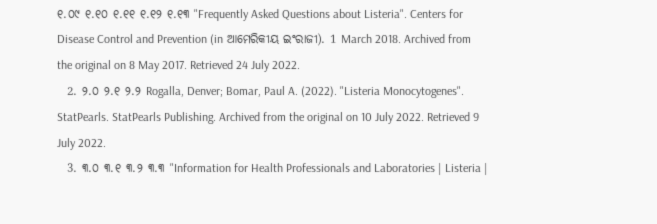୧.୦୯ ୧.୧୦ ୧.୧୧ ୧.୧୨ ୧.୧୩ "Frequently Asked Questions about Listeria". Centers for Disease Control and Prevention (in ଆମେରିକୀୟ ଇଂରାଜୀ). 1 March 2018. Archived from the original on 8 May 2017. Retrieved 24 July 2022.
  2. ୨.୦ ୨.୧ ୨.୨ Rogalla, Denver; Bomar, Paul A. (2022). "Listeria Monocytogenes". StatPearls. StatPearls Publishing. Archived from the original on 10 July 2022. Retrieved 9 July 2022.
  3. ୩.୦ ୩.୧ ୩.୨ ୩.୩ "Information for Health Professionals and Laboratories | Listeria |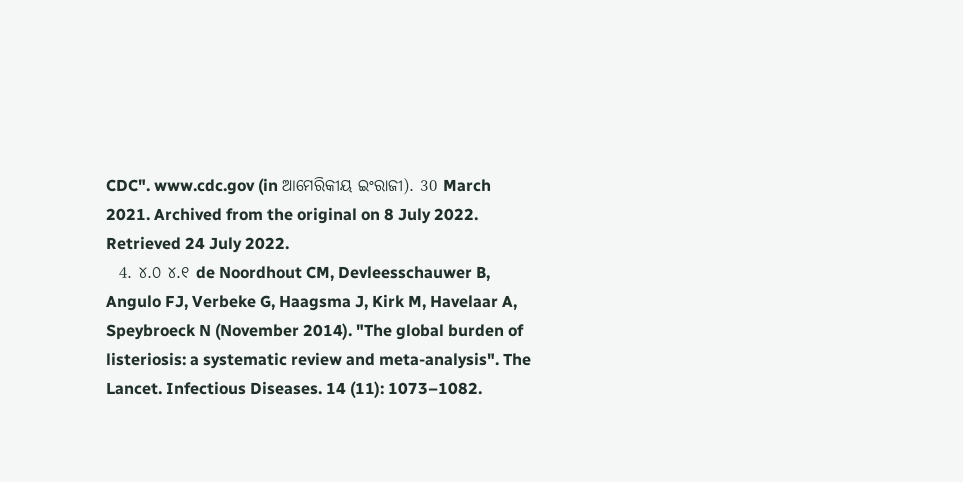CDC". www.cdc.gov (in ଆମେରିକୀୟ ଇଂରାଜୀ). 30 March 2021. Archived from the original on 8 July 2022. Retrieved 24 July 2022.
  4. ୪.୦ ୪.୧ de Noordhout CM, Devleesschauwer B, Angulo FJ, Verbeke G, Haagsma J, Kirk M, Havelaar A, Speybroeck N (November 2014). "The global burden of listeriosis: a systematic review and meta-analysis". The Lancet. Infectious Diseases. 14 (11): 1073–1082.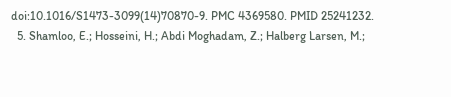doi:10.1016/S1473-3099(14)70870-9. PMC 4369580. PMID 25241232.
  5. Shamloo, E.; Hosseini, H.; Abdi Moghadam, Z.; Halberg Larsen, M.;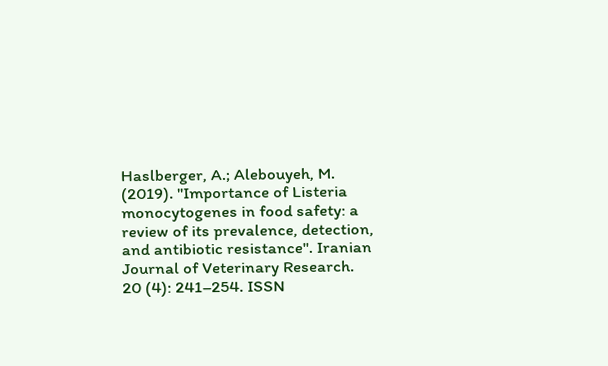Haslberger, A.; Alebouyeh, M. (2019). "Importance of Listeria monocytogenes in food safety: a review of its prevalence, detection, and antibiotic resistance". Iranian Journal of Veterinary Research. 20 (4): 241–254. ISSN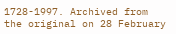1728-1997. Archived from the original on 28 February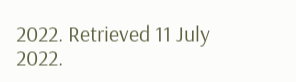2022. Retrieved 11 July 2022.